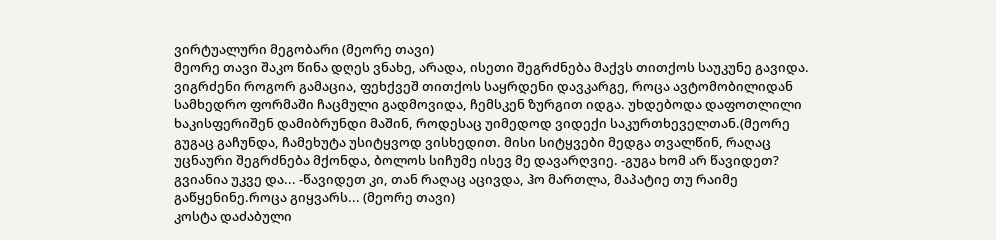ვირტუალური მეგობარი (მეორე თავი)
მეორე თავი შაკო წინა დღეს ვნახე, არადა, ისეთი შეგრძნება მაქვს თითქოს საუკუნე გავიდა. ვიგრძენი როგორ გამაცია, ფეხქვეშ თითქოს საყრდენი დავკარგე, როცა ავტომობილიდან სამხედრო ფორმაში ჩაცმული გადმოვიდა, ჩემსკენ ზურგით იდგა. უხდებოდა დაფოთლილი ხაკისფერიშენ დამიბრუნდი მაშინ, როდესაც უიმედოდ ვიდექი საკურთხეველთან.(მეორე
გუგაც გაჩუნდა, ჩამეხუტა უსიტყვოდ ვისხედით. მისი სიტყვები მედგა თვალწინ, რაღაც უცნაური შეგრძნება მქონდა, ბოლოს სიჩუმე ისევ მე დავარღვიე. -გუგა ხომ არ წავიდეთ? გვიანია უკვე და... -წავიდეთ კი, თან რაღაც აცივდა, ჰო მართლა, მაპატიე თუ რაიმე გაწყენინე.როცა გიყვარს... (მეორე თავი)
კოსტა დაძაბული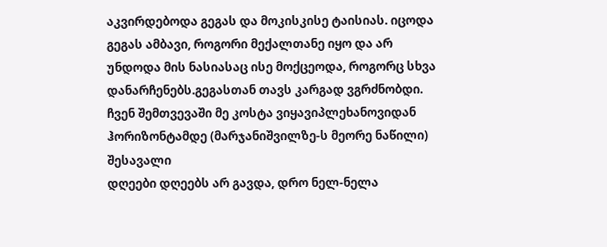აკვირდებოდა გეგას და მოკისკისე ტაისიას. იცოდა გეგას ამბავი, როგორი მექალთანე იყო და არ უნდოდა მის ნასიასაც ისე მოქცეოდა, როგორც სხვა დანარჩენებს.გეგასთან თავს კარგად ვგრძნობდი. ჩვენ შემთვევაში მე კოსტა ვიყავიპლეხანოვიდან ჰორიზონტამდე (მარჯანიშვილზე-ს მეორე ნაწილი) შესავალი
დღეები დღეებს არ გავდა, დრო ნელ-ნელა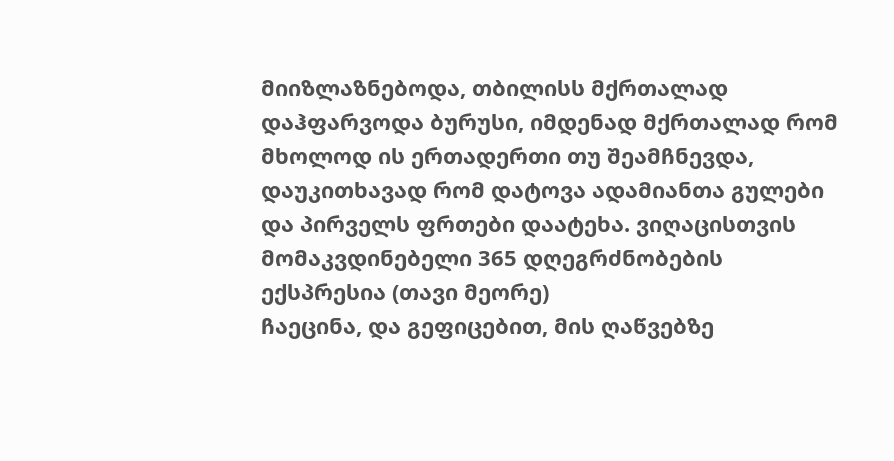მიიზლაზნებოდა, თბილისს მქრთალად დაჰფარვოდა ბურუსი, იმდენად მქრთალად რომ მხოლოდ ის ერთადერთი თუ შეამჩნევდა, დაუკითხავად რომ დატოვა ადამიანთა გულები და პირველს ფრთები დაატეხა. ვიღაცისთვის მომაკვდინებელი 365 დღეგრძნობების ექსპრესია (თავი მეორე)
ჩაეცინა, და გეფიცებით, მის ღაწვებზე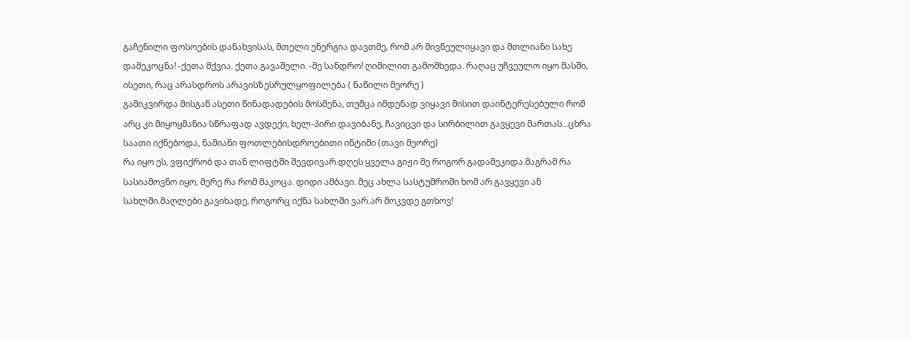გაჩენილი ფოსოების დანახვისას, მთელი ენერგია დავთმე, რომ არ მივწეულიყავი და მთლიანი სახე დამეკოცნა! -ქეთა მქვია. ქეთა გავაშელი. -მე სანდრო! ღიმილით გამომხედა. რაღაც უჩვეულო იყო მასში, ისეთი, რაც არასდროს არავისზესრულყოფილება ( ნაწილი მეორე )
გამიკვირდა მისგან ასეთი წინადადების მოსმენა, თუმცა იმდენად ვიყავი მისით დაინტერესებული რომ არც კი მიყოყმანია სწრაფად ავდექი, ხელ-პირი დავიბანე, ჩავიცვი და სირბილით გავყევი მართას...ცხრა საათი იქნებოდა, ნამიანი ფოთლებისდროებითი ინტიმი (თავი მეორე)
რა იყო ეს, ვფიქრობ და თან ლიფტში შევდივარ.დღეს ყველა გიჟი მე როგორ გადამეკიდა.მაგრამ რა სასიამოვნო იყო, მერე რა რომ მაკოცა. დიდი ამბავი. მეც ახლა სასტუმროში ხომ არ გავყევი ან სახლში.მაღლები გავიხადე, როგორც იქნა სახლში ვარ.არ მოკვდე გთხოვ!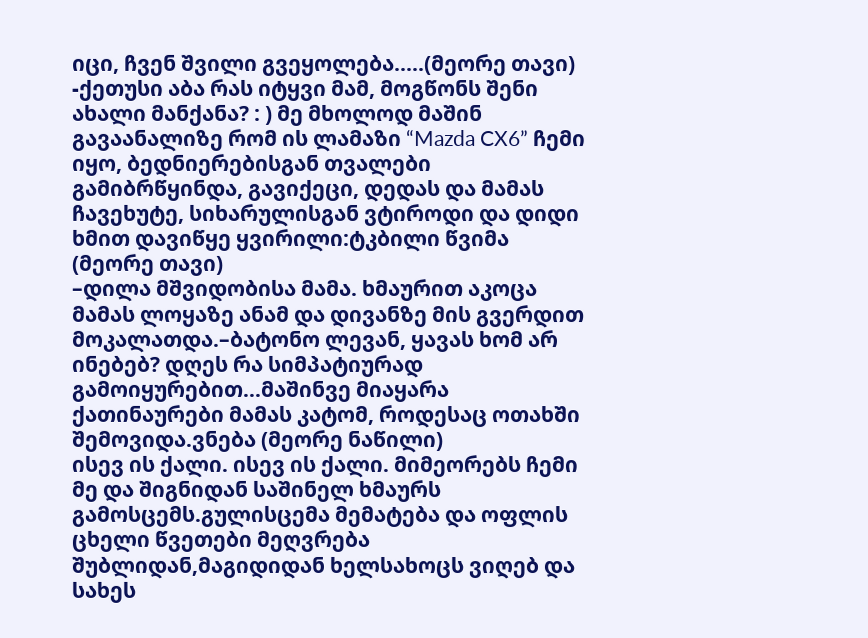იცი, ჩვენ შვილი გვეყოლება.....(მეორე თავი)
-ქეთუსი აბა რას იტყვი მამ, მოგწონს შენი ახალი მანქანა? : ) მე მხოლოდ მაშინ გავაანალიზე რომ ის ლამაზი “Mazda CX6” ჩემი იყო, ბედნიერებისგან თვალები გამიბრწყინდა, გავიქეცი, დედას და მამას ჩავეხუტე, სიხარულისგან ვტიროდი და დიდი ხმით დავიწყე ყვირილი:ტკბილი წვიმა (მეორე თავი)
–დილა მშვიდობისა მამა. ხმაურით აკოცა მამას ლოყაზე ანამ და დივანზე მის გვერდით მოკალათდა.–ბატონო ლევან, ყავას ხომ არ ინებებ? დღეს რა სიმპატიურად გამოიყურებით...მაშინვე მიაყარა ქათინაურები მამას კატომ, როდესაც ოთახში შემოვიდა.ვნება (მეორე ნაწილი)
ისევ ის ქალი. ისევ ის ქალი. მიმეორებს ჩემი მე და შიგნიდან საშინელ ხმაურს გამოსცემს.გულისცემა მემატება და ოფლის ცხელი წვეთები მეღვრება შუბლიდან,მაგიდიდან ხელსახოცს ვიღებ და სახეს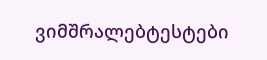ვიმშრალებტესტები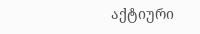აქტიური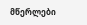მწერლები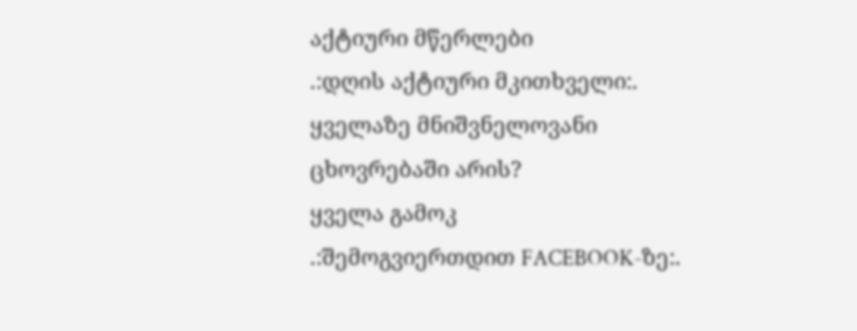აქტიური მწერლები
.:დღის აქტიური მკითხველი:.
ყველაზე მნიშვნელოვანი ცხოვრებაში არის?
ყველა გამოკ
.:შემოგვიერთდით FACEBOOK-ზე:.